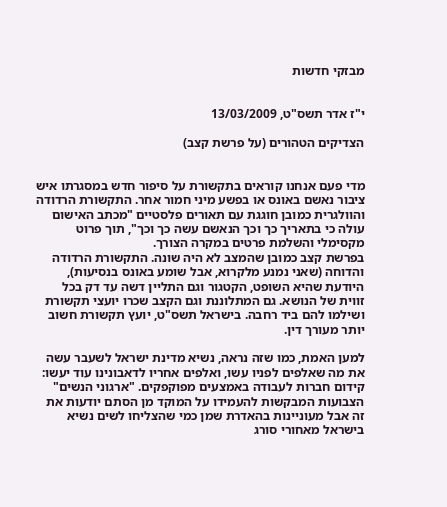מבזקי חדשות


י"ז אדר תשס"ט, 13/03/2009

הצדיקים הטהורים (על פרשת קצב)


מדי פעם אנחנו קוראים בתקשורת על סיפור חדש במסגרתו איש ציבור נאשם באונס או בפשע מיני חמור אחר. התקשורת הרדודה והוולגרית כמובן חוגגת עם תאורים פלסטיים "מכתב האישום עולה כי בתאריך כך וכך הנאשם עשה כך וכך", תוך פרוט מקסימלי והשלמת פרטים במקרה הצורך.
בפרשת קצב כמובן שהמצב לא היה שונה. התקשורת הרדודה והדוחה (שאני נמנע מלקרוא, אבל שומע באונס בנסיעות), היודעת שהיא השופט, הקטגור וגם התליין דשה עד דק בכל זווית של הנושא. גם המתלוננת וגם הקצב שכרו יועצי תקשורת ושילמו להם ביד רחבה. בישראל תשס"ט, יועץ תקשורת חשוב יותר מעורך דין.

למען האמת, כמו שזה נראה, נשיא מדינת ישראל לשעבר עשה את מה שאלפים לפניו עשו, ואלפים אחריו לדאבונינו עוד יעשו: קידום חברות לעבודה באמצעים מפוקפקים. "ארגוני הנשים" הצבועות המבקשות להעמידו על המוקד מן הסתם יודעות את זה אבל מעוניינות בהאדרת שמן כמי שהצליחו לשים נשיא בישראל מאחורי סורג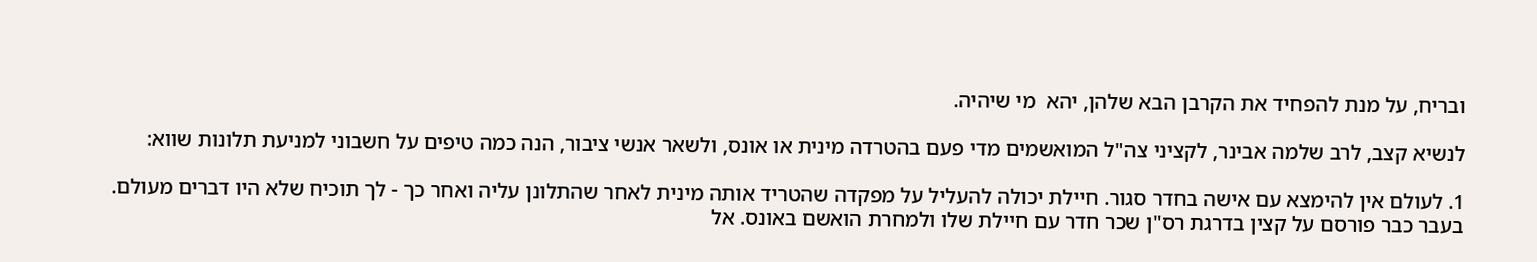ובריח, על מנת להפחיד את הקרבן הבא שלהן, יהא  מי שיהיה.

לנשיא קצב, לרב שלמה אבינר, לקציני צה"ל המואשמים מדי פעם בהטרדה מינית או אונס, ולשאר אנשי ציבור, הנה כמה טיפים על חשבוני למניעת תלונות שווא:

1. לעולם אין להימצא עם אישה בחדר סגור. חיילת יכולה להעליל על מפקדה שהטריד אותה מינית לאחר שהתלונן עליה ואחר כך - לך תוכיח שלא היו דברים מעולם.
בעבר כבר פורסם על קצין בדרגת רס"ן שכר חדר עם חיילת שלו ולמחרת הואשם באונס. אל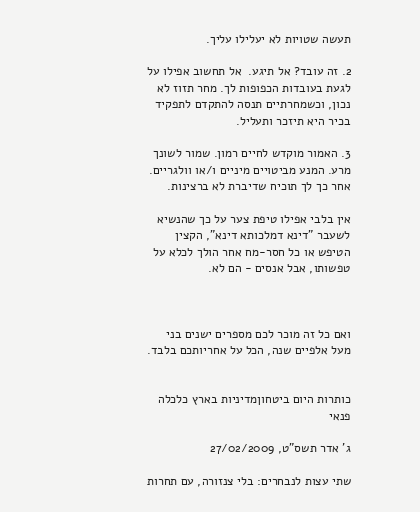תעשה שטויות לא יעלילו עליך.

2. זה עובד? אל תיגע.  אל תחשוב אפילו על לגעת בעובדות הכפופות לך. מחר תזוז לא נכון, וכשמחרתיים תנסה להתקדם לתפקיד בכיר היא תיזכר ותעליל.

3. האמור מוקדש לחיים רמון. שמור לשונך מרע. המנע מביטויים מיניים ו/או וולגריים. אחר כך לך תוכיח שדיברת לא ברצינות.

אין בלבי אפילו טיפת צער על כך שהנשיא לשעבר "דינא דמלכותא דינא", הקצין הטיפש או כל חסר-מח אחר הולך לכלא על טפשותו, אבל אנסים - הם לא.



ואם כל זה מוכר לכם מספרים ישנים בני מעל אלפיים שנה, הכל על אחריותכם בלבד.


כותרות היום ביטחוןמדיניות בארץ כלכלה פנאי

ג' אדר תשס"ט, 27/02/2009

שתי עצות לנבחרים: בלי צנזורה, עם תחרות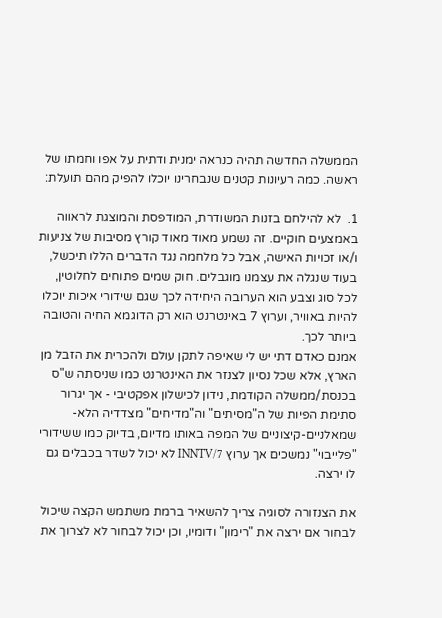הממשלה החדשה תהיה כנראה ימנית ודתית על אפו וחמתו של ראשה. כמה רעיונות קטנים שנבחרינו יוכלו להפיק מהם תועלת:

1.  לא להילחם בזנות המשודרת, המודפסת והמוצגת לראווה באמצעים חוקיים. זה נשמע מאוד מאוד קורץ מסיבות של צניעות ו/או זכויות האישה, אבל כל מלחמה נגד הדברים הללו תיכשל, בעוד שנגלה את עצמנו מוגבלים. חוק שמים פתוחים לחלוטין, לכל סוג וצבע הוא הערובה היחידה לכך שגם שידורי איכות יוכלו להיות באוויר, וערוץ 7 באינטרנט הוא רק הדוגמא החיה והטובה ביותר לכך.
אמנם כאדם דתי יש לי שאיפה לתקן עולם ולהכרית את הזבל מן הארץ, אלא שכל נסיון לצנזר את האינטרנט כמו שניסתה ש"ס בכנסת/ממשלה הקודמת, נידון לכישלון אפקטיבי - אך יגרור סתימת הפיות של ה"מסיתים" וה"מדיחים" מצדדיה הלא-שמאלניים-קיצוניים של המפה באותו מדיום, בדיוק כמו ששידורי "פלייבוי" נמשכים אך ערוץ 7/INNTV לא יכול לשדר בכבלים גם לו ירצה.

את הצנזורה לסוגיה צריך להשאיר ברמת משתמש הקצה שיכול לבחור אם ירצה את "רימון" ודומיו, וכן יכול לבחור לא לצרוך את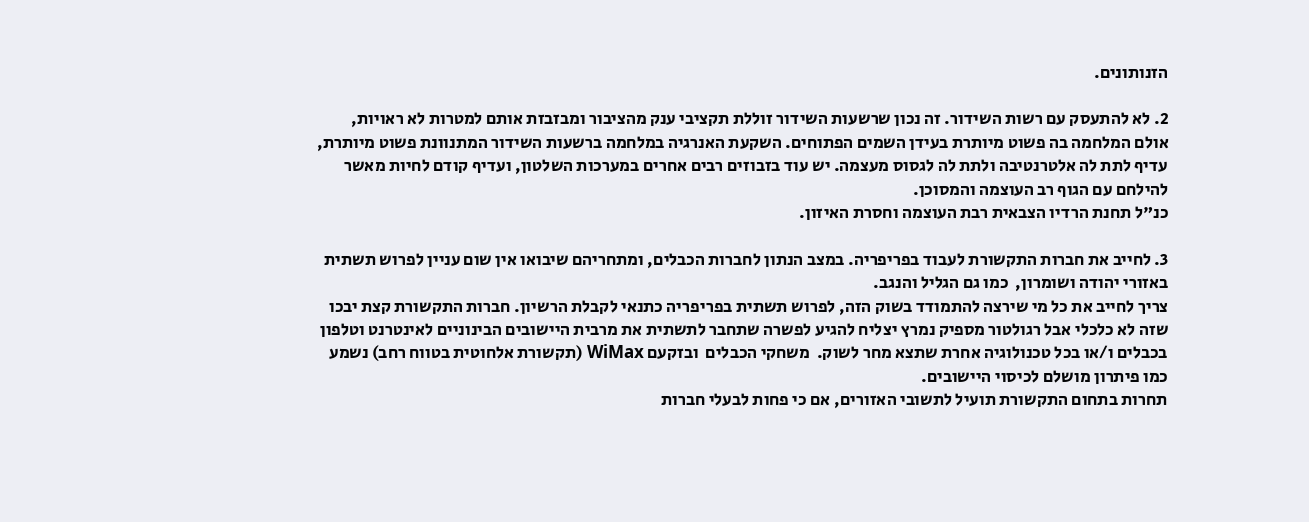הזנותונים.

2. לא להתעסק עם רשות השידור. זה נכון שרשעות השידור זוללת תקציבי ענק מהציבור ומבזבזת אותם למטרות לא ראויות, אולם המלחמה בה פשוט מיותרת בעידן השמים הפתוחים. השקעת האנרגיה במלחמה ברשעות השידור המתנוונת פשוט מיותרת, עדיף לתת לה אלטרנטיבה ולתת לה לגסוס מעצמה. יש עוד בזבוזים רבים אחרים במערכות השלטון, ועדיף קודם לחיות מאשר להילחם עם הגוף רב העוצמה והמסוכן.
כנ"ל תחנת הרדיו הצבאית רבת העוצמה וחסרת האיזון.

3. לחייב את חברות התקשורת לעבוד בפריפריה. במצב הנתון לחברות הכבלים, ומתחריהם שיבואו אין שום עניין לפרוש תשתית באזורי יהודה ושומרון,  כמו גם הגליל והנגב.
צריך לחייב את כל מי שירצה להתמודד בשוק הזה, לפרוש תשתית בפריפריה כתנאי לקבלת הרשיון. חברות התקשורת קצת יבכו שזה לא כלכלי אבל רגולטור מספיק נמרץ יצליח להגיע לפשרה שתחבר לתשתית את מרבית היישובים הבינוניים לאינטרנט וטלפון בכבלים ו/או בכל טכנולוגיה אחרת שתצא מחר לשוק.  משחקי הכבלים  ובזקעם WiMax (תקשורת אלחוטית בטווח רחב) נשמע כמו פיתרון מושלם לכיסוי היישובים.
תחרות בתחום התקשורת תועיל לתשובי האזורים, אם כי פחות לבעלי חברות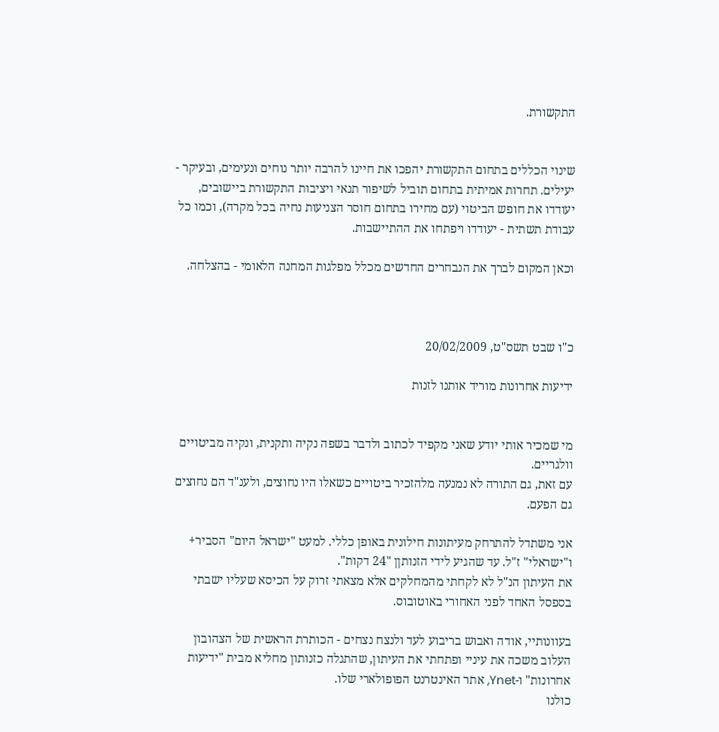התקשורת.


שינוי הכללים בתחום התקשורת יהפכו את חיינו להרבה יותר נוחים ונעימים, ובעיקר - יעילים. תחרות אמיתית בתחום תוביל לשיפור תנאי ויציבות התקשורת ביישובים,  יעודדו את חופש הביטוי (עם מחירו בתחום חוסר הצניעות נחיה בכל מקרה), וכמו כל עבודת תשתית - יעודדו ויפתחו את ההתיישבות.

וכאן המקום לברך את הנבחרים החדשים מכלל מפלגות המחנה הלאומי - בהצלחה.



כ"ו שבט תשס"ט, 20/02/2009

ידיעות אחרונות מוריד אותנו לזנות


מי שמכיר אותי יודע שאני מקפיד לכתוב ולדבר בשפה נקיה ותקנית, ונקיה מביטויים וולגריים.
עם זאת, גם התורה לא נמנעה מלהזכיר ביטויים כשאלו היו נחוצים, ולענ"ד הם נחוצים גם הפעם.

אני משתדל להתרחק מעיתונות חילונית באופן כללי. למעט "ישראל היום" הסביר+ ו"ישראלי" ז"ל. עד שהגיע לידי הזנותןן "24 דקות".
את העיתון הנ"ל לא לקחתי מהמחלקים אלא מצאתי זרוק על הכיסא שעליו ישבתי בספסל האחד לפני האחורי באוטובוס.

בעוונותיי, אודה ואבוש בריבוע לעד ולנצח נצחים - הכותרת הראשית של הצהובון העלוב משכה את עיניי ופתחתי את העיתון, שהתגלה כזנותון מחליא מבית "ידיעות אחרונות" ו-Ynet, אתר האינטרנט הפופולארי שלו.
כולנו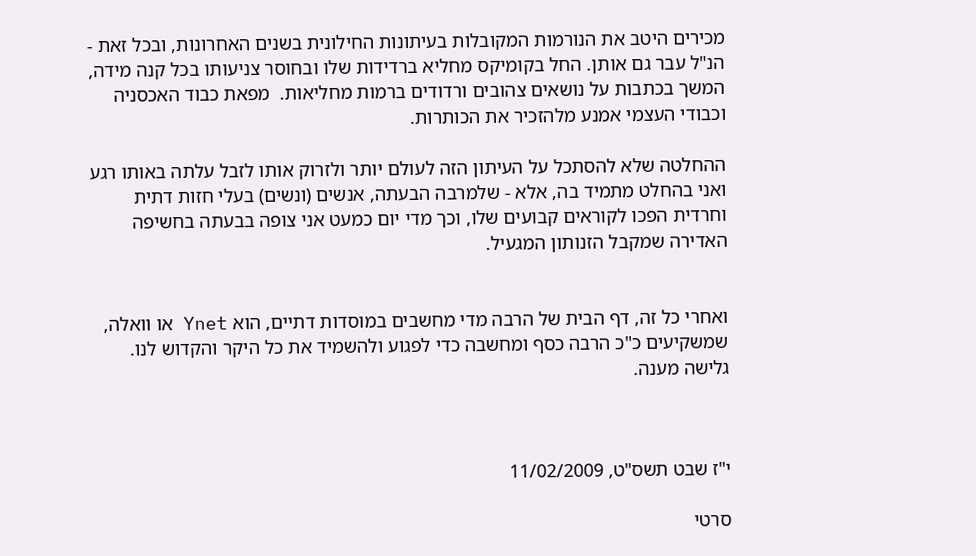מכירים היטב את הנורמות המקובלות בעיתונות החילונית בשנים האחרונות, ובכל זאת - הנ"ל עבר גם אותן. החל בקומיקס מחליא ברדידות שלו ובחוסר צניעותו בכל קנה מידה, המשך בכתבות על נושאים צהובים ורדודים ברמות מחליאות.  מפאת כבוד האכסניה וכבודי העצמי אמנע מלהזכיר את הכותרות.

ההחלטה שלא להסתכל על העיתון הזה לעולם יותר ולזרוק אותו לזבל עלתה באותו רגע ואני בהחלט מתמיד בה, אלא - שלמרבה הבעתה, אנשים (ונשים) בעלי חזות דתית וחרדית הפכו לקוראים קבועים שלו, וכך מדי יום כמעט אני צופה בבעתה בחשיפה האדירה שמקבל הזנותון המגעיל.


ואחרי כל זה, דף הבית של הרבה מדי מחשבים במוסדות דתיים, הוא Ynet או וואלה, שמשקיעים כ"כ הרבה כסף ומחשבה כדי לפגוע ולהשמיד את כל היקר והקדוש לנו. גלישה מענה.



י"ז שבט תשס"ט, 11/02/2009

סרטי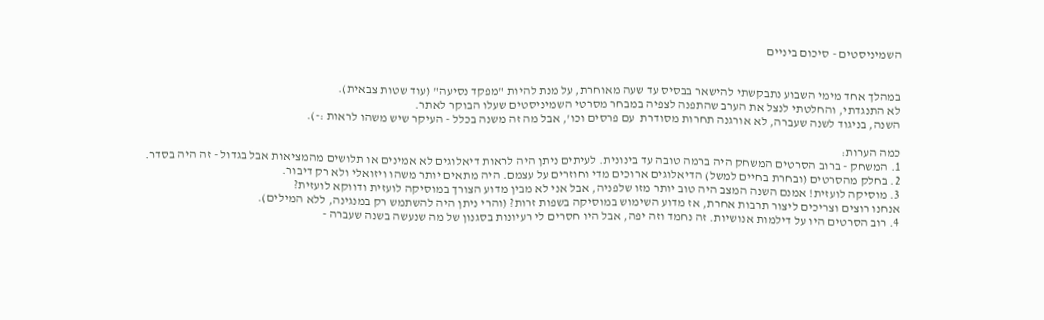השמיניסטים - סיכום ביניים


במהלך אחד מימי השבוע נתבקשתי להישאר בבסיס עד שעה מאוחרת, על מנת להיות "מפקד נסיעה" (עוד שטות צבאית).
לא התנגדתי, והחלטתי לנצל את הערב שהתפנה לצפיה במבחר מסרטי השמיניסטים שעלו הבוקר לאתר.
השנה, בניגוד לשנה שעברה, לא אורגנה תחרות מסודרת  עם פרסים וכו', אבל מה זה משנה בכלל - העיקר שיש משהו לראות :-).

כמה הערות:
1. המשחק - ברוב הסרטים המשחק היה ברמה טובה עד בינונית. לעיתים ניתן היה לראות דיאלוגים לא אמינים או תלושים מהמציאות אבל בגדול - זה היה בסדר.
2. בחלק מהסרטים (ובחרת בחיים למשל) הדיאלוגים ארוכים מדי וחוזרים על עצמם. היה מתאים יותר משהו ויזואלי ולא רק דיבור.
3. מוסיקה לועזית! אמנם השנה המצב היה טוב יותר מזו שלפניה, אבל אני לא מבין מדוע הצורך במוסיקה לועזית ודווקא לועזית?
אנחנו רוצים וצריכים ליצור תרבות אחרת, אז מדוע השימוש במוסיקה בשפות זרות? (והרי ניתן היה להשתמש רק במנגינה, ללא המילים).
4. רוב הסרטים היו על דילמות אנושיות. זה נחמד וזה יפה, אבל היו חסרים לי רעיונות בסגנון של מה שנעשה בשנה שעברה -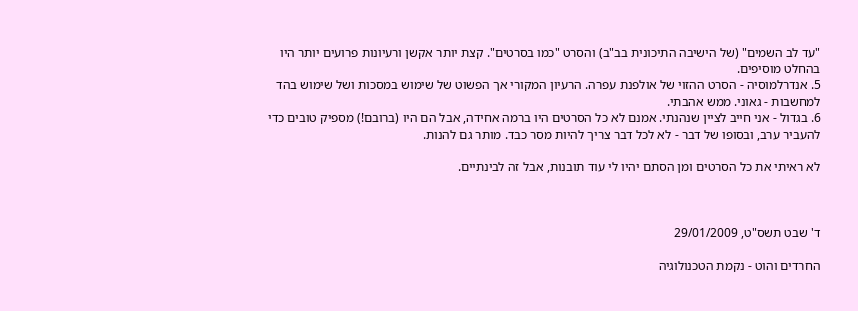"עד לב השמים" (של הישיבה התיכונית בב"ב) והסרט "כמו בסרטים". קצת יותר אקשן ורעיונות פרועים יותר היו בהחלט מוסיפים.
5. אנדרלמוסיה - הסרט ההזוי של אולפנת עפרה. הרעיון המקורי אך הפשוט של שימוש במסכות ושל שימוש בהד למחשבות - גאוני. ממש אהבתי.
6. בגדול - אני חייב לציין שנהנתי. אמנם לא כל הסרטים היו ברמה אחידה, אבל הם היו (ברובם!) מספיק טובים כדי להעביר ערב, ובסופו של דבר - לא לכל דבר צריך להיות מסר כבד. מותר גם להנות.

לא ראיתי את כל הסרטים ומן הסתם יהיו לי עוד תובנות, אבל זה לבינתיים.



ד' שבט תשס"ט, 29/01/2009

החרדים והוט - נקמת הטכנולוגיה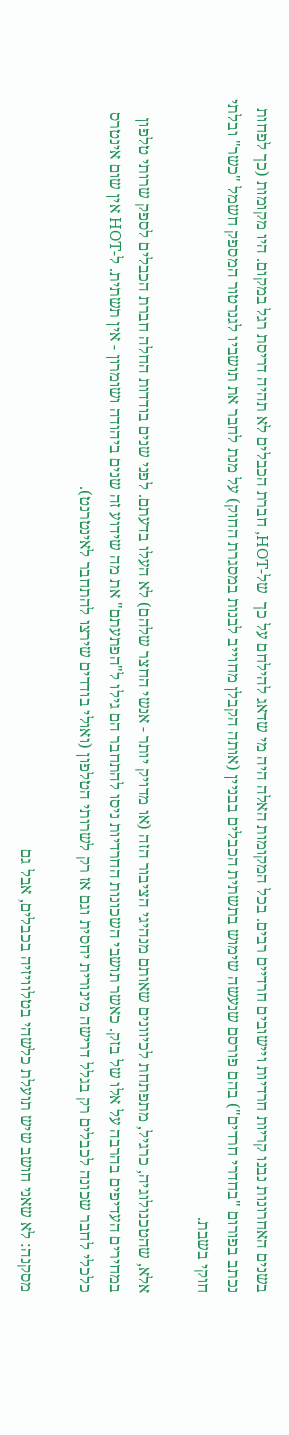בשנים האחרונות נבנו קריות חרדיות ויישובים חרדיים רבים. בכל המקומות האלה היה מי שדאג להילחם על כך  של-HOT, חברת הכבלים לא תהיה דריסת רגל במקום. היו מקומות (כך לפחות נכתב בפורום "בחדרי חרדים") בהם פורסם שנעשה שימוש בתשתית הכבלים בבניין (אותה הקבלן מחוייב לבנות במסגרת החוק) על מנת לחבר את תושביו לגנרטור המספק חשמל "כשר" ובלתי חוקי בשבת.

אלא, שהטכנולוגיה, כרגיל, מתפתחת לכיוונים שאותם מנהיגי הציבור הזה (או מדויק יותר - אנשי החצר שלהם) לא העלו בדעתם. לפני שנים בודדות החלה חברת הכבלים לספק שרותי טלפון במחירים העדיפים בהרבה על אלו של בזק. כאשר תושבי השכונות החרדיות ניסו להתחבר הם גילו ל"הפתעתם" את מה שידוע זה שנים ביהודה ושומרון - אין תשתית. ל-HOT אין שום אינטרס כלכלי לחבר שכונה לכבלים רק בגלל דרישה מינורית יחסית וגם אז רק לשרותי הטלפון (ואולי בודדים שירצו להתחבר לאינטרנט).

מסקנה: לא שאני חושב שיש תועלת כלשהי בטלוויזיה בכבלים, אבל גם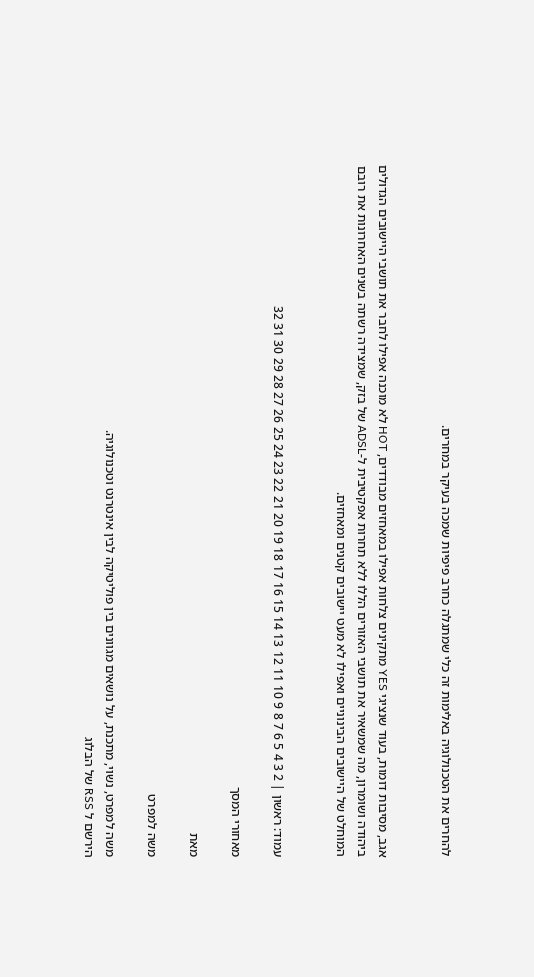להחרים את הטכנולוגיה באלימות זה כלי שמתגלה כחרב פיפיות שמכה בעיקר במחרים.


אגב, מסיבות דומות, בעוד שנציגי YES מתקינים צלחות אפילו במאחזים מבודדים, HOT לא מוכנה אפילו לחבר את תושבי היישובים הגדולים ביהודה ושומרון, מה שמשאיר את תושבי האזורים הללו ללא תחרות אפקטיבית ל-ADSL של בזק, שמצידה רשתה בשנים האחרונות את רובם המוחלט של היישובים הבינוניים ואפילו לא מעט יישובים קטנים ומאחזים.


עמוד: ראשון | 2 3 4 5 6 7 8 9 10 11 12 13 14 15 16 17 18 19 20 21 22 23 24 25 26 27 28 29 30 31 32

מאחורי המסך

מאת

משה למפרט

משה למפרט, נשוי, מתכנת, על נושאים מגוונים בין פוליטיקה לבין אינטרנט וטכנולוגיה.
הירשם ל RSS של הבלוג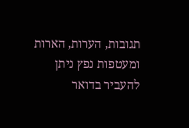תגובות, הערות, הארות ומעטפות נפץ ניתן להעביר בדואר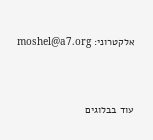אלקטרוני: moshel@a7.org



עוד בבלוגים